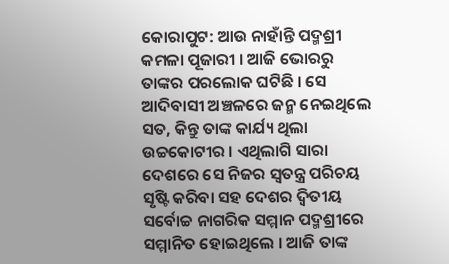କୋରାପୁଟ: ଆଉ ନାହାଁନ୍ତି ପଦ୍ମଶ୍ରୀ କମଳା ପୂଜାରୀ । ଆଜି ଭୋରରୁ ତାଙ୍କର ପରଲୋକ ଘଟିଛି । ସେ ଆଦିବାସୀ ଅଞ୍ଚଳରେ ଜନ୍ମ ନେଇଥିଲେ ସତ, କିନ୍ତୁ ତାଙ୍କ କାର୍ଯ୍ୟ ଥିଲା ଉଚ୍ଚକୋଟୀର । ଏଥିଲାଗି ସାରା ଦେଶରେ ସେ ନିଜର ସ୍ବତନ୍ତ୍ର ପରିଚୟ ସୃଷ୍ଟି କରିବା ସହ ଦେଶର ଦ୍ବିତୀୟ ସର୍ବୋଚ୍ଚ ନାଗରିକ ସମ୍ମାନ ପଦ୍ମଶ୍ରୀରେ ସମ୍ମାନିତ ହୋଇଥିଲେ । ଆଜି ତାଙ୍କ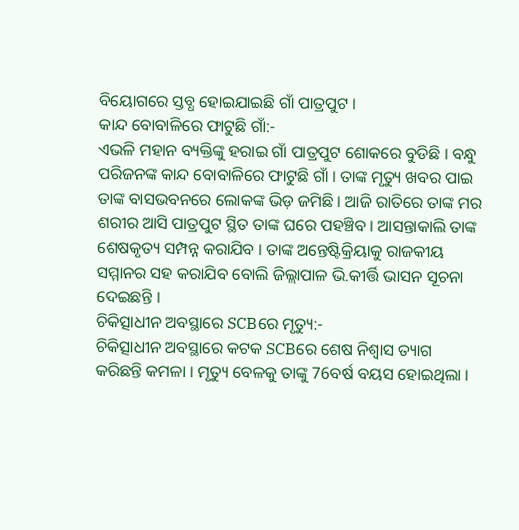ବିୟୋଗରେ ସ୍ତବ୍ଧ ହୋଇଯାଇଛି ଗାଁ ପାତ୍ରପୁଟ ।
କାନ୍ଦ ବୋବାଳିରେ ଫାଟୁଛି ଗାଁ:-
ଏଭଳି ମହାନ ବ୍ୟକ୍ତିଙ୍କୁ ହରାଇ ଗାଁ ପାତ୍ରପୁଟ ଶୋକରେ ବୁଡିଛି । ବନ୍ଧୁ ପରିଜନଙ୍କ କାନ୍ଦ ବୋବାଳିରେ ଫାଟୁଛି ଗାଁ । ତାଙ୍କ ମୃତ୍ୟୁ ଖବର ପାଇ ତାଙ୍କ ବାସଭବନରେ ଲୋକଙ୍କ ଭିଡ଼ ଜମିଛି । ଆଜି ରାତିରେ ତାଙ୍କ ମର ଶରୀର ଆସି ପାତ୍ରପୁଟ ସ୍ଥିତ ତାଙ୍କ ଘରେ ପହଞ୍ଚିବ । ଆସନ୍ତାକାଲି ତାଙ୍କ ଶେଷକୃତ୍ୟ ସମ୍ପନ୍ନ କରାଯିବ । ତାଙ୍କ ଅନ୍ତେଷ୍ଟିକ୍ରିୟାକୁ ରାଜକୀୟ ସମ୍ମାନର ସହ କରାଯିବ ବୋଲି ଜିଲ୍ଲାପାଳ ଭି.କୀର୍ତ୍ତି ଭାସନ ସୂଚନା ଦେଇଛନ୍ତି ।
ଚିକିତ୍ସାଧୀନ ଅବସ୍ଥାରେ SCBରେ ମୃତ୍ୟୁ:-
ଚିକିତ୍ସାଧୀନ ଅବସ୍ଥାରେ କଟକ SCBରେ ଶେଷ ନିଶ୍ବାସ ତ୍ୟାଗ କରିଛନ୍ତି କମଳା । ମୃତ୍ୟୁ ବେଳକୁ ତାଙ୍କୁ 76ବର୍ଷ ବୟସ ହୋଇଥିଲା ।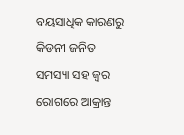ବୟସାଧିକ କାରଣରୁ କିଡନୀ ଜନିତ ସମସ୍ୟା ସହ ଜ୍ବର ରୋଗରେ ଆକ୍ରାନ୍ତ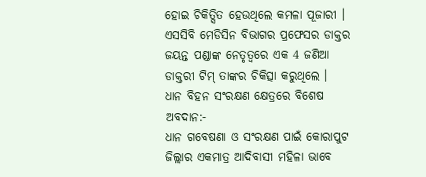ହୋଇ ଚିକିତ୍ସିତ ହେଉଥିଲେ କମଳା ପୂଜାରୀ । ଏସସିବି ମେଡିସିନ ବିଭାଗର ପ୍ରଫେସର ଡାକ୍ତର ଜୟନ୍ତ ପଣ୍ଡାଙ୍କ ନେତୃତ୍ବରେ ଏକ 4 ଜଣିଆ ଡାକ୍ତରୀ ଟିମ୍ ତାଙ୍କର ଚିକିତ୍ସା କରୁଥିଲେ ।
ଧାନ ବିହନ ସଂରକ୍ଷଣ କ୍ଷେତ୍ରରେ ବିଶେଷ ଅବଦାନ:-
ଧାନ ଗବେଷଣା ଓ ସଂରକ୍ଷଣ ପାଇଁ କୋରାପୁଟ ଜିଲ୍ଲାର ଏକମାତ୍ର ଆଦିବାସୀ ମହିଳା ଭାବେ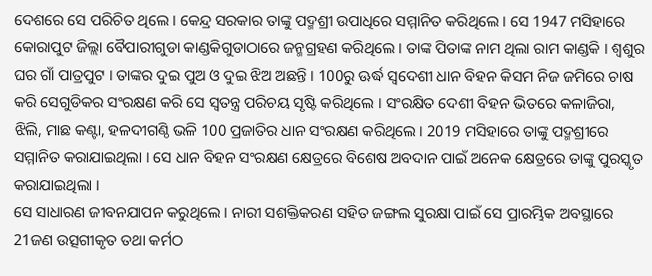ଦେଶରେ ସେ ପରିଚିତ ଥିଲେ । କେନ୍ଦ୍ର ସରକାର ତାଙ୍କୁ ପଦ୍ମଶ୍ରୀ ଉପାଧିରେ ସମ୍ମାନିତ କରିଥିଲେ । ସେ 1947 ମସିହାରେ କୋରାପୁଟ ଜିଲ୍ଲା ବୈପାରୀଗୁଡା କାଣ୍ଡକିଗୁଡାଠାରେ ଜନ୍ମଗ୍ରହଣ କରିଥିଲେ । ତାଙ୍କ ପିତାଙ୍କ ନାମ ଥିଲା ରାମ କାଣ୍ଡକି । ଶ୍ବଶୁର ଘର ଗାଁ ପାତ୍ରପୁଟ । ତାଙ୍କର ଦୁଇ ପୁଅ ଓ ଦୁଇ ଝିଅ ଅଛନ୍ତି । 100ରୁ ଊର୍ଦ୍ଧ ସ୍ବଦେଶୀ ଧାନ ବିହନ କିସମ ନିଜ ଜମିରେ ଚାଷ କରି ସେଗୁଡିକର ସଂରକ୍ଷଣ କରି ସେ ସ୍ବତନ୍ତ୍ର ପରିଚୟ ସୃଷ୍ଟି କରିଥିଲେ । ସଂରକ୍ଷିତ ଦେଶୀ ବିହନ ଭିତରେ କଳାଜିରା, ଝିଲି, ମାଛ କଣ୍ଟା, ହଳଦୀଗଣ୍ଠି ଭଳି 100 ପ୍ରଜାତିର ଧାନ ସଂରକ୍ଷଣ କରିଥିଲେ । 2019 ମସିହାରେ ତାଙ୍କୁ ପଦ୍ମଶ୍ରୀରେ ସମ୍ମାନିତ କରାଯାଇଥିଲା । ସେ ଧାନ ବିହନ ସଂରକ୍ଷଣ କ୍ଷେତ୍ରରେ ବିଶେଷ ଅବଦାନ ପାଇଁ ଅନେକ କ୍ଷେତ୍ରରେ ତାଙ୍କୁ ପୁରସ୍କୃତ କରାଯାଇଥିଲା ।
ସେ ସାଧାରଣ ଜୀବନଯାପନ କରୁଥିଲେ । ନାରୀ ସଶକ୍ତିକରଣ ସହିତ ଜଙ୍ଗଲ ସୁରକ୍ଷା ପାଇଁ ସେ ପ୍ରାରମ୍ଭିକ ଅବସ୍ଥାରେ 21ଜଣ ଉତ୍ସଗୀକୃତ ତଥା କର୍ମଠ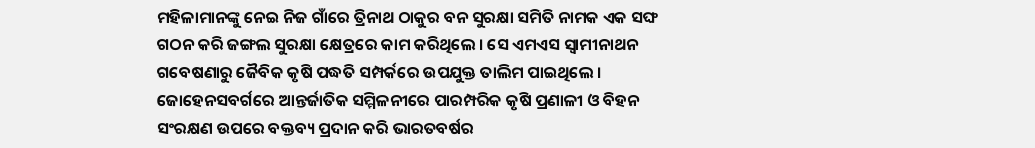ମହିଳାମାନଙ୍କୁ ନେଇ ନିଜ ଗାଁରେ ତ୍ରିନାଥ ଠାକୁର ବନ ସୁରକ୍ଷା ସମିତି ନାମକ ଏକ ସଙ୍ଘ ଗଠନ କରି ଜଙ୍ଗଲ ସୁରକ୍ଷା କ୍ଷେତ୍ରରେ କାମ କରିଥିଲେ । ସେ ଏମଏସ ସ୍ବାମୀନାଥନ ଗବେଷଣାରୁ ଜୈବିକ କୃଷି ପଦ୍ଧତି ସମ୍ପର୍କରେ ଉପଯୁକ୍ତ ତାଲିମ ପାଇଥିଲେ । ଜୋହେନସବର୍ଗରେ ଆନ୍ତର୍ଜାତିକ ସମ୍ମିଳନୀରେ ପାରମ୍ପରିକ କୃଷି ପ୍ରଣାଳୀ ଓ ବିହନ ସଂରକ୍ଷଣ ଉପରେ ବକ୍ତବ୍ୟ ପ୍ରଦାନ କରି ଭାରତବର୍ଷର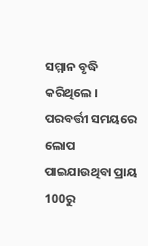ସମ୍ମାନ ବୃଦ୍ଧି କରିଥିଲେ । ପରବର୍ତ୍ତୀ ସମୟରେ ଲୋପ ପାଇଯାଉଥିବା ପ୍ରାୟ 100ରୁ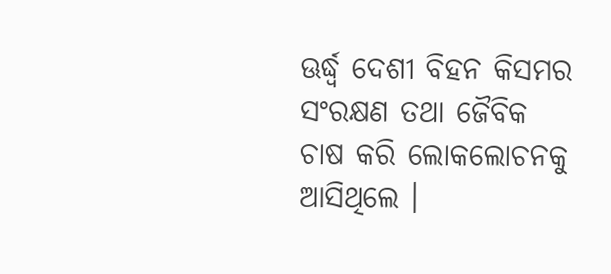ଊର୍ଦ୍ଧ୍ବ ଦେଶୀ ବିହନ କିସମର ସଂରକ୍ଷଣ ତଥା ଜୈବିକ ଚାଷ କରି ଲୋକଲୋଚନକୁ ଆସିଥିଲେ ।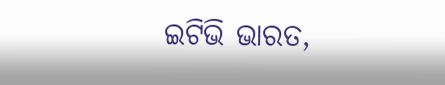ଇଟିଭି ଭାରତ,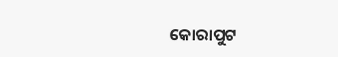କୋରାପୁଟ